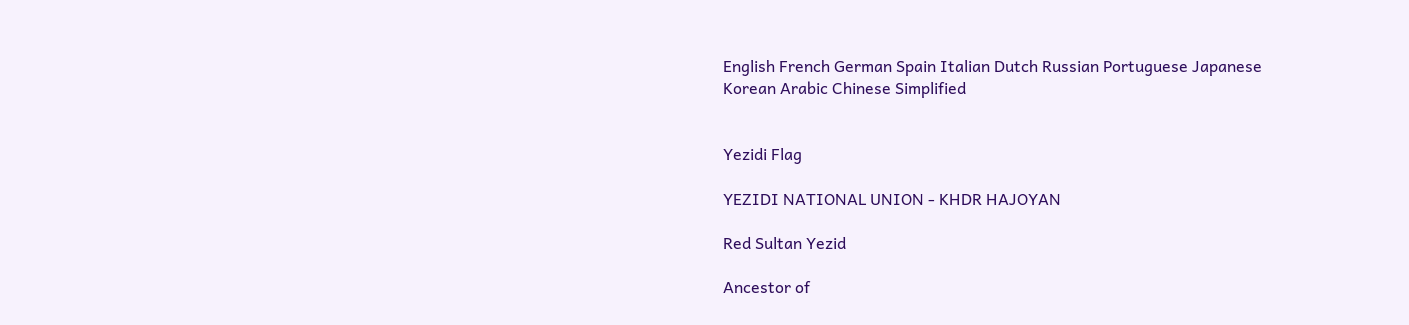English French German Spain Italian Dutch Russian Portuguese Japanese Korean Arabic Chinese Simplified


Yezidi Flag

YEZIDI NATIONAL UNION - KHDR HAJOYAN

Red Sultan Yezid

Ancestor of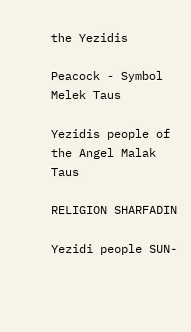the Yezidis

Peacock - Symbol Melek Taus

Yezidis people of the Angel Malak Taus

RELIGION SHARFADIN

Yezidi people SUN-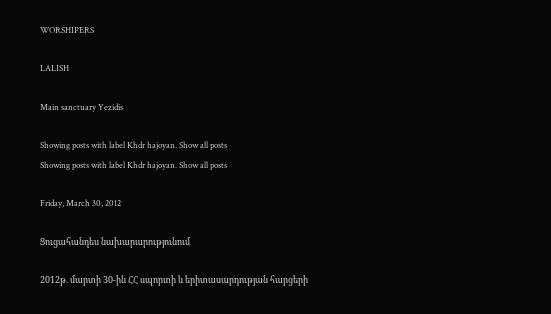WORSHIPERS

LALISH

Main sanctuary Yezidis

Showing posts with label Khdr hajoyan. Show all posts
Showing posts with label Khdr hajoyan. Show all posts

Friday, March 30, 2012

Ցուցահանդես նախարարությունում

2012թ. մարտի 30-ին ՀՀ սպորտի և երիտասարդության հարցերի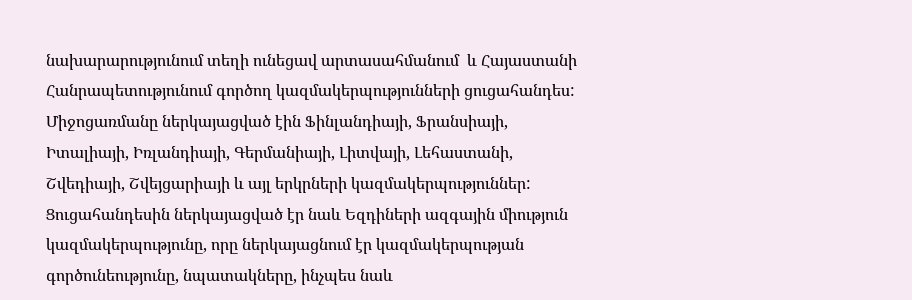նախարարությունում տեղի ունեցավ արտասահմանում  և Հայաստանի Հանրապետությունում գործող կազմակերպությունների ցուցահանդես:  Միջոցառմանը ներկայացված էին Ֆինլանդիայի, Ֆրանսիայի, Իտալիայի, Իռլանդիայի, Գերմանիայի, Լիտվայի, Լեհաստանի, Շվեդիայի, Շվեյցարիայի և այլ երկրների կազմակերպություններ: Ցուցահանդեսին ներկայացված էր նաև Եզդիների ազգային միություն կազմակերպությունը, որը ներկայացնում էր կազմակերպության գործունեությունը, նպատակները, ինչպես նաև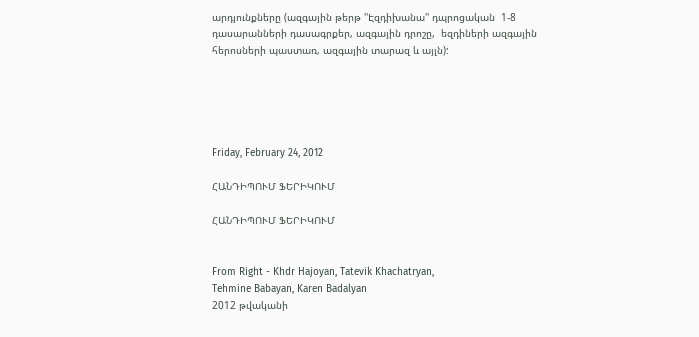արդյունքները (ազգային թերթ ''Էզդիխանա'' դպրոցական  1-8 դասարանների դասագրքեր, ազգային դրոշը,  եզդիների ազգային հերոսների պաստառ, ազգային տարազ և այլն):





Friday, February 24, 2012

ՀԱՆԴԻՊՈՒՄ ՖԵՐԻԿՈՒՄ

ՀԱՆԴԻՊՈՒՄ ՖԵՐԻԿՈՒՄ


From Right - Khdr Hajoyan, Tatevik Khachatryan,
Tehmine Babayan, Karen Badalyan
2012 թվականի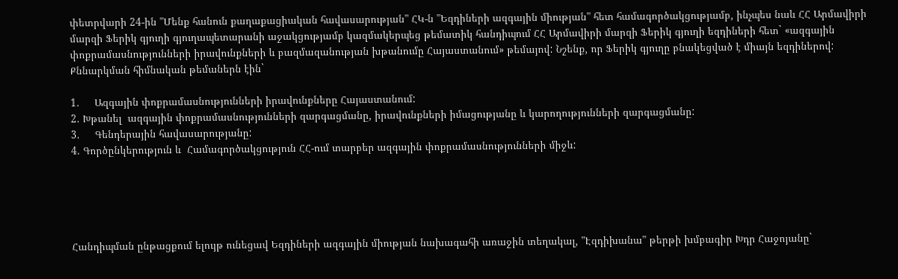փետրվարի 24-ին ''Մենք հանուն քաղաքացիական հավասարության'' ՀԿ-ն ''Եզդիների ազգային միության'' հետ համագործակցությամբ, ինչպես նաև ՀՀ Արմավիրի մարզի Ֆերիկ գյուղի գյուղապետարանի աջակցությամբ կազմակերպեց թեմատիկ հանդիպում ՀՀ Արմավիրի մարզի Ֆերիկ գյուղի եզդիների հետ` «ազգային փոքրամասնությունների իրավունքների և բազմազանության խթանումը Հայաստանում» թեմայով: Նշենք, որ Ֆերիկ գյուղը բնակեցված է միայն եզդիներով: Քննարկման հիմնական թեմաներն էին`

1.     Ազգային փոքրամասնությունների իրավունքները Հայաստանում:
2. Խթանել  ազգային փոքրամասնությունների զարգացմանը, իրավունքների իմացությանը և կարողությունների զարգացմանը:
3.     Գենդերային հավասարությանը:
4. Գործընկերություն և  Համագործակցություն ՀՀ-ում տարբեր ազգային փոքրամասնությունների միջև:





Հանդիպման ընթացքում ելույթ ունեցավ Եզդիների ազգային միության նախագահի առաջին տեղակալ, ''Էզդիխանա'' թերթի խմբագիր Խդր Հաջոյանը`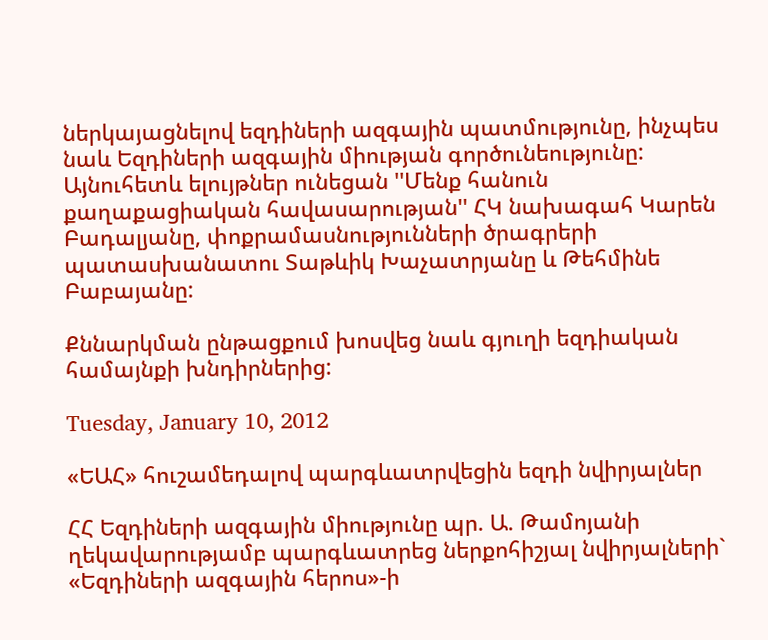ներկայացնելով եզդիների ազգային պատմությունը, ինչպես նաև Եզդիների ազգային միության գործունեությունը: Այնուհետև ելույթներ ունեցան ''Մենք հանուն քաղաքացիական հավասարության'' ՀԿ նախագահ Կարեն Բադալյանը, փոքրամասնությունների ծրագրերի պատասխանատու Տաթևիկ Խաչատրյանը և Թեհմինե Բաբայանը:

Քննարկման ընթացքում խոսվեց նաև գյուղի եզդիական համայնքի խնդիրներից:

Tuesday, January 10, 2012

«ԵԱՀ» հուշամեդալով պարգևատրվեցին եզդի նվիրյալներ

ՀՀ Եզդիների ազգային միությունը պր. Ա. Թամոյանի ղեկավարությամբ պարգևատրեց ներքոհիշյալ նվիրյալների` «Եզդիների ազգային հերոս»-ի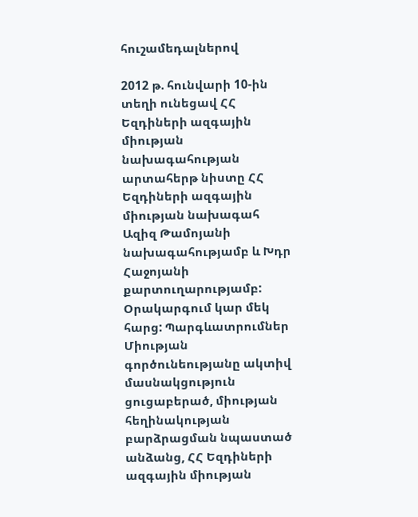հուշամեդալներով

2012 թ. հունվարի 10-ին տեղի ունեցավ ՀՀ Եզդիների ազգային միության նախագահության արտահերթ նիստը ՀՀ  Եզդիների ազգային միության նախագահ Ազիզ Թամոյանի նախագահությամբ և Խդր Հաջոյանի քարտուղարությամբ: Օրակարգում կար մեկ հարց: Պարգևատրումներ Միության գործունեությանը ակտիվ մասնակցություն ցուցաբերած, միության հեղինակության բարձրացման նպաստած անձանց, ՀՀ Եզդիների ազգային միության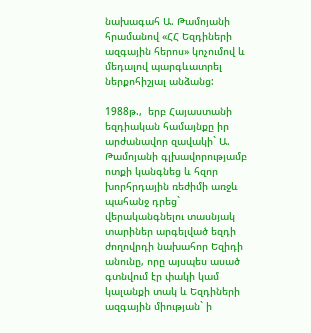նախագահ Ա. Թամոյանի հրամանով «ՀՀ Եզդիների ազգային հերոս» կոչումով և մեդալով պարգևատրել ներքոհիշյալ անձանց:

1988թ.,  երբ Հայաստանի եզդիական համայնքը իր արժանավոր զավակի` Ա. Թամոյանի գլխավորությամբ ոտքի կանգնեց և հզոր խորհրդային ռեժիմի առջև պահանջ դրեց` վերականգնելու տասնյակ տարիներ արգելված եզդի ժողովրդի նախահոր Եզիդի անունը, որը այսպես ասած գտնվում էր փակի կամ կալանքի տակ և Եզդիների ազգային միության` ի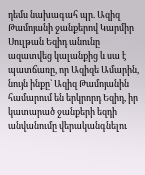դեմս նախագահ պր. Ազիզ Թամոյանի ջանքերով Կարմիր Սուլթան Եզիդ անունը ազատվեց կալանքից և սա է պատճառը, որ Ազիզե Ամարին, նույն ինքը` Ազիզ Թամոյանին համարում են երկրորդ Եզիդ, իր կատարած ջանքերի եզդի անվանումը վերականգնելու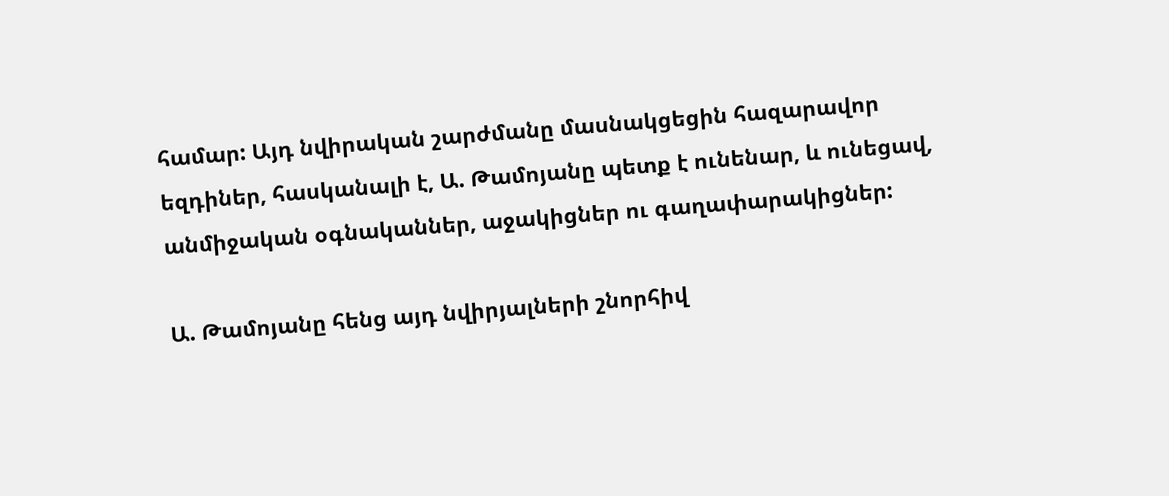համար: Այդ նվիրական շարժմանը մասնակցեցին հազարավոր եզդիներ, հասկանալի է, Ա. Թամոյանը պետք է ունենար, և ունեցավ, անմիջական օգնականներ, աջակիցներ ու գաղափարակիցներ:

Ա. Թամոյանը հենց այդ նվիրյալների շնորհիվ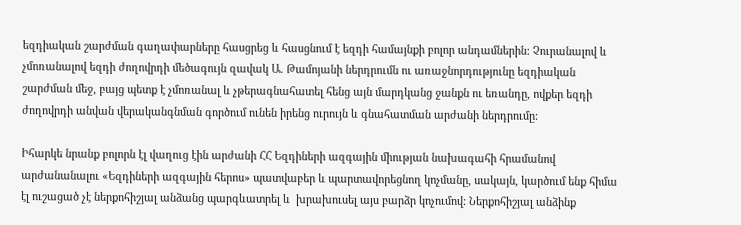եզդիական շարժման գաղափարները հասցրեց և հասցնում է եզդի համայնքի բոլոր անդամներին: Չուրանալով և չմոռանալով եզդի ժողովրդի մեծագույն զավակ Ա. Թամոյանի ներդրումն ու առաջնորդությունը եզդիական շարժման մեջ, բայց պետք է չմոռանալ և չթերագնահատել հենց այն մարդկանց ջանքն ու եռանդը, ովքեր եզդի ժողովրդի անվան վերականգնման գործում ունեն իրենց ուրույն և գնահատման արժանի ներդրումը:

Իհարկե նրանք բոլորն էլ վաղուց էին արժանի ՀՀ Եզդիների ազգային միության նախագահի հրամանով արժանանալու «Եզդիների ազգային հերոս» պատվաբեր և պարտավորեցնող կոչմանը, սակայն, կարծում ենք հիմա էլ ուշացած չէ ներքոհիշյալ անձանց պարգևատրել և  խրախուսել այս բարձր կոչումով: Ներքոհիշյալ անձինք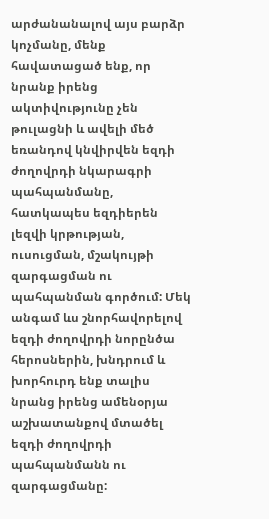արժանանալով այս բարձր կոչմանը, մենք հավատացած ենք, որ նրանք իրենց ակտիվությունը չեն թուլացնի և ավելի մեծ եռանդով կնվիրվեն եզդի ժողովրդի նկարագրի պահպանմանը, հատկապես եզդիերեն լեզվի կրթության, ուսուցման, մշակույթի զարգացման ու պահպանման գործում: Մեկ անգամ ևս շնորհավորելով եզդի ժողովրդի նորընծա հերոսներին, խնդրում և խորհուրդ ենք տալիս նրանց իրենց ամենօրյա աշխատանքով մտածել եզդի ժողովրդի պահպանմանն ու զարգացմանը: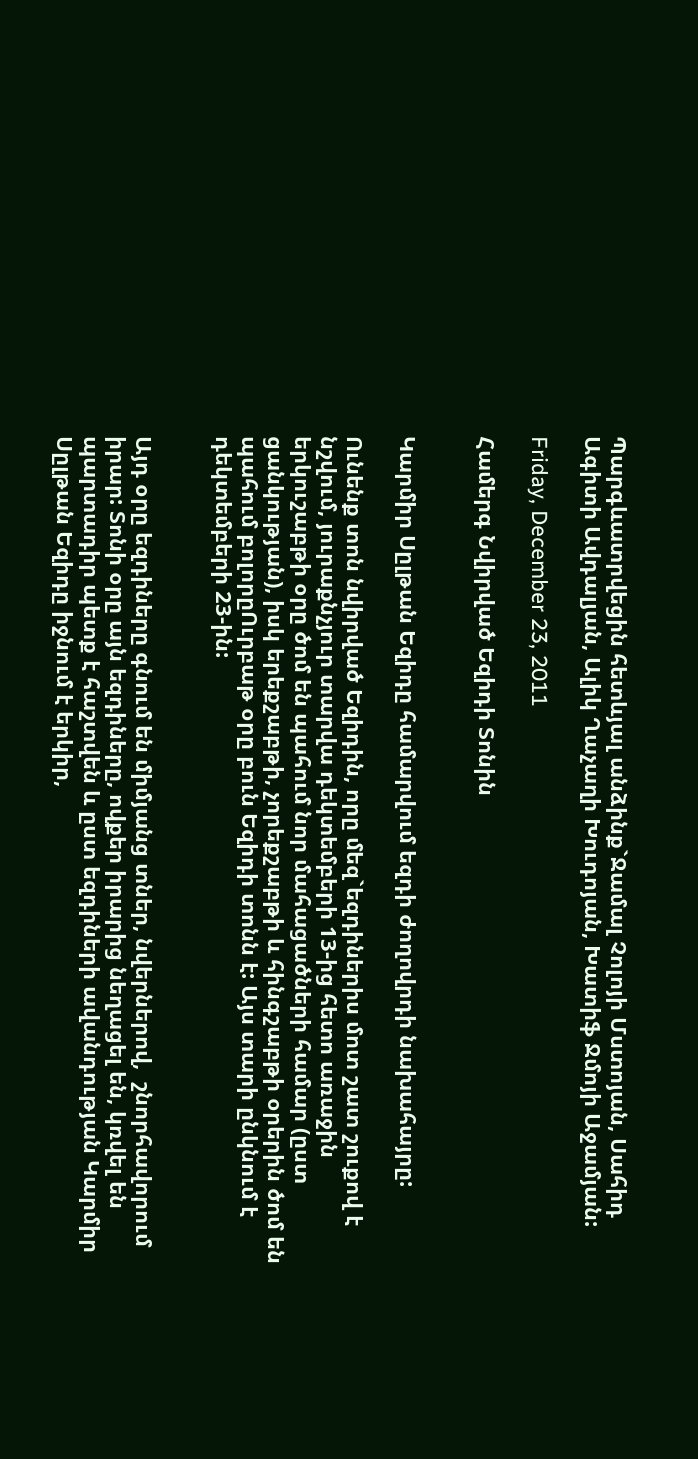Պարգևատրվեցին հետևյալ անձինք`Ջամալ Չոլոյի Մստոյան, Սահիդ Ագիտի Ավդալյան, Ալիկ Ղաչաղի Խուդոյան, Խատիֆ Ջմոյի Աջամյան:

Friday, December 23, 2011

Համերգ Նվիրված Եզիդի Տոնին


Կարմիր Սըլթան Եզիդը համարվում եզդի ժողովրդի նախահայրը:

Ունենք տոն նվիրված Եզիդին, որը մեզ`եզդիներիս մոտ շատ շուքով է նշվում, յուրաքնչյուր տարվա դեկտեմբերի 13-ից հետո առաջին երկուշաբթի օրը ծոմ են պահում նոր մահացածների համար (ըստ ցանկության), իսկ երեքշաբթի, չորեքշաբթի և հինգշաբթի օրերին ծոմ են պահում բոլորըՈւրբաթ օրը բուն Եզիդի տոնն է: Այս տարի ընկնում է դեկտեմբերի 23-ին:


Այդ օրը եզդիները գնում են միմյանց տներ, նվերներով,  շնորհավորում իրար: Տոնի օրը այն եզդիները, ովքեր իրարից նեղացել են, կռվել են պարտադիր պետք է հաշտվեն և ըստ եզդիների ավանդության Կարմիր Սըլթան Եզիդը իջնում է երկիր,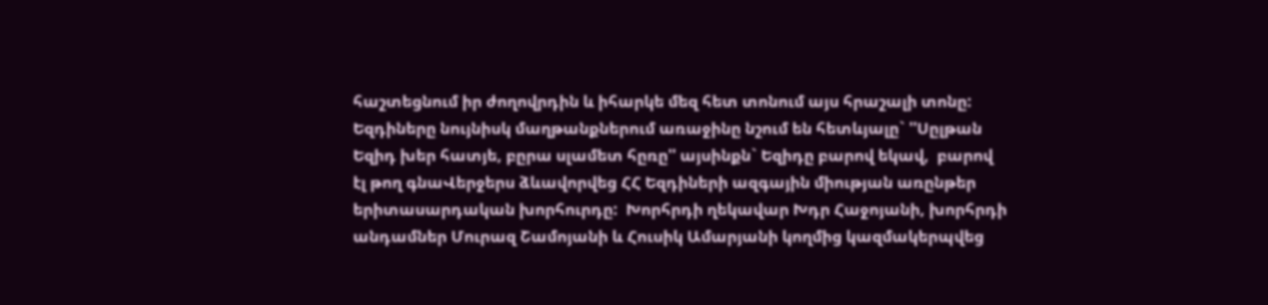հաշտեցնում իր ժողովրդին և իհարկե մեզ հետ տոնում այս հրաշալի տոնը: Եզդիները նույնիսկ մաղթանքներում առաջինը նշում են հետևյալը` ''Սըլթան Եզիդ խեր հատյե, բըրա սլամետ հըռը'' այսինքն` Եզիդը բարով եկավ,  բարով էլ թող գնաՎերջերս ձևավորվեց ՀՀ Եզդիների ազգային միության առընթեր երիտասարդական խորհուրդը:  Խորհրդի ղեկավար Խդր Հաջոյանի, խորհրդի անդամներ Մուրազ Շամոյանի և Հուսիկ Ամարյանի կողմից կազմակերպվեց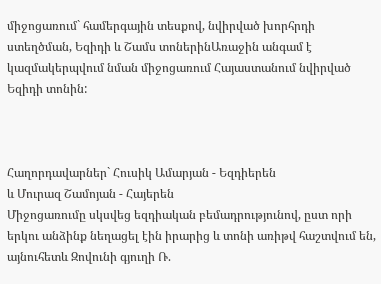միջոցառում` համերգային տեսքով, նվիրված խորհրդի ստեղծման, Եզիդի և Շամս տոներինԱռաջին անգամ է կազմակերպվում նման միջոցառում Հայաստանում նվիրված Եզիդի տոնին:



Հաղորդավարներ` Հուսիկ Ամարյան - Եզդիերեն
և Մուրազ Շամոյան - Հայերեն
Միջոցառումը սկսվեց եզդիական բեմադրությունով, ըստ որի երկու անձինք նեղացել էին իրարից և տոնի առիթվ հաշտվում են, այնուհետև Զովունի գյուղի Ռ.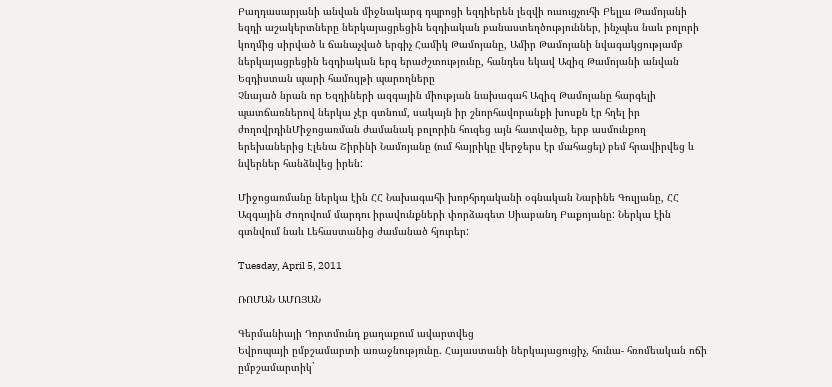Բաղդասարյանի անվան միջնակարգ դպրոցի եզդիերեն լեզվի ուսուցչուհի Բելլա Թամոյանի եզդի աշակերտները ներկայացրեցին եզդիական բանաստեղծություններ, ինչպես նաև բոլորի կողմից սիրված և ճանաչված երգիչ Համիկ Թամոյանը, Ամիր Թամոյանի նվագակցությամբ ներկայացրեցին եզդիական երգ երաժշտությունը, հանդես եկավ Ազիզ Թամոյանի անվան Եզդիստան պարի համույթի պարողները
Չնայած նրան որ Եզդիների ազգային միության նախագահ Ազիզ Թամոյանը հարգելի պատճառներով ներկա չէր գտնում, սակայն իր շնորհավորանքի խոսքն էր հղել իր ժողովրդինՄիջոցառման ժամանակ բոլորին հուզեց այն հատվածը, երբ ասմունքող  երեխաներից Էլենա Շիրինի Նամոյանը (ում հայրիկը վերջերս էր մահացել) բեմ հրավիրվեց և նվերներ հանձնվեց իրեն:

Միջոցառմանը ներկա էին ՀՀ Նախագահի խորհրդականի օգնական Նարինե Գուլյանը, ՀՀ Ազգային Ժողովում մարդու իրավունքների փորձագետ Սիաբանդ Բաքոյանը: Ներկա էին գտնվում նաև Լեհաստանից ժամանած հյուրեր:

Tuesday, April 5, 2011

ՌՈՄԱՆ ԱՄՈՅԱՆ

Գերմանիայի Դորտմունդ քաղաքում ավարտվեց
Եվրոպայի ըմբշամարտի առաջնությունը. Հայաստանի ներկայացուցիչ, հունա- հռոմեական ոճի ըմբշամարտիկ`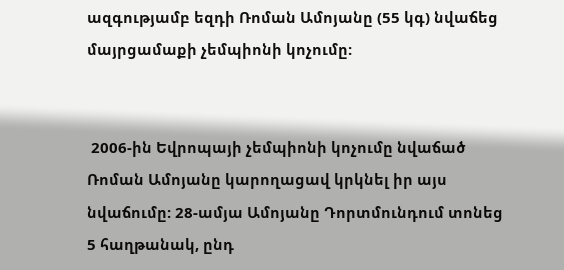ազգությամբ եզդի Ռոման Ամոյանը (55 կգ) նվաճեց մայրցամաքի չեմպիոնի կոչումը:


 2006-ին Եվրոպայի չեմպիոնի կոչումը նվաճած Ռոման Ամոյանը կարողացավ կրկնել իր այս նվաճումը: 28-ամյա Ամոյանը Դորտմունդում տոնեց 5 հաղթանակ, ընդ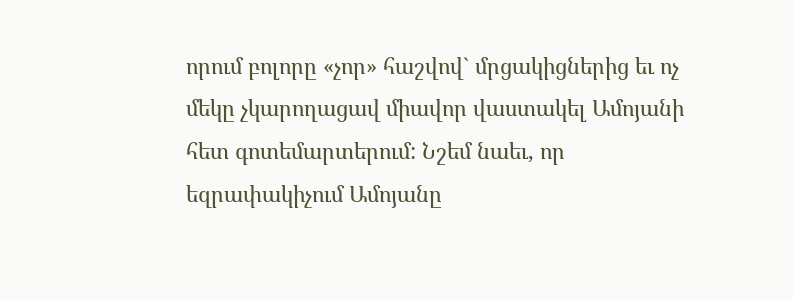որում բոլորը «չոր» հաշվով` մրցակիցներից եւ ոչ մեկը չկարողացավ միավոր վաստակել Ամոյանի հետ գոտեմարտերում: Նշեմ նաեւ, որ եզրափակիչում Ամոյանը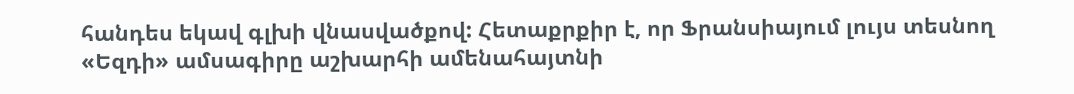հանդես եկավ գլխի վնասվածքով: Հետաքրքիր է, որ Ֆրանսիայում լույս տեսնող «Եզդի» ամսագիրը աշխարհի ամենահայտնի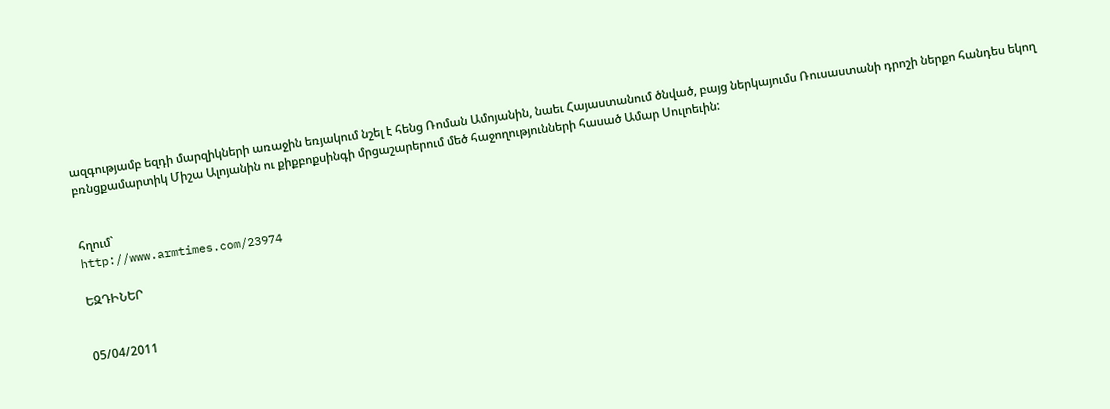ազգությամբ եզդի մարզիկների առաջին եռյակում նշել է հենց Ռոման Ամոյանին, նաեւ Հայաստանում ծնված, բայց ներկայումս Ռուսաստանի դրոշի ներքո հանդես եկող բռնցքամարտիկ Միշա Ալոյանին ու քիքբոքսինգի մրցաշարերում մեծ հաջողությունների հասած Ամար Սուլոեւին:


հղում`
http://www.armtimes.com/23974

ԵԶԴԻՆԵՐ


05/04/2011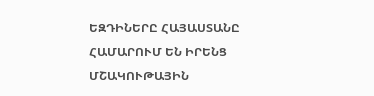ԵԶԴԻՆԵՐԸ ՀԱՅԱՍՏԱՆԸ ՀԱՄԱՐՈՒՄ ԵՆ ԻՐԵՆՑ ՄՇԱԿՈՒԹԱՅԻՆ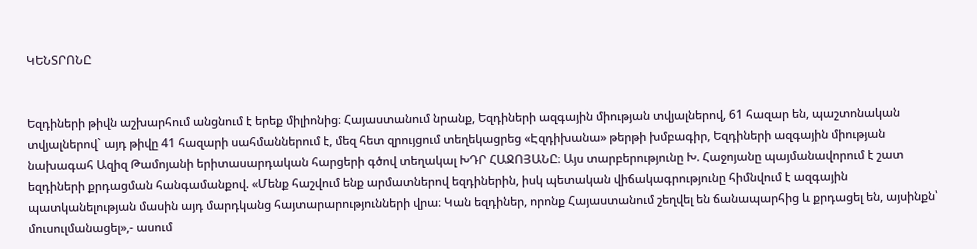ԿԵՆՏՐՈՆԸ


Եզդիների թիվն աշխարհում անցնում է երեք միլիոնից։ Հայաստանում նրանք, Եզդիների ազգային միության տվյալներով, 61 հազար են, պաշտոնական տվյալներով` այդ թիվը 41 հազարի սահմաններում է, մեզ հետ զրույցում տեղեկացրեց «Էզդիխանա» թերթի խմբագիր, Եզդիների ազգային միության նախագահ Ազիզ Թամոյանի երիտասարդական հարցերի գծով տեղակալ ԽԴՐ ՀԱՋՈՅԱՆԸ։ Այս տարբերությունը Խ. Հաջոյանը պայմանավորում է շատ եզդիների քրդացման հանգամանքով. «Մենք հաշվում ենք արմատներով եզդիներին, իսկ պետական վիճակագրությունը հիմնվում է ազգային պատկանելության մասին այդ մարդկանց հայտարարությունների վրա։ Կան եզդիներ, որոնք Հայաստանում շեղվել են ճանապարհից և քրդացել են, այսինքն՝ մուսուլմանացել»,- ասում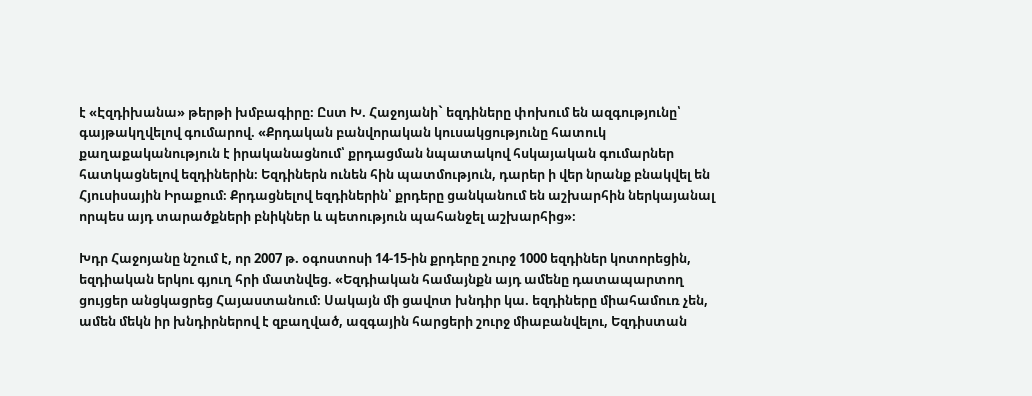է «Էզդիխանա» թերթի խմբագիրը։ Ըստ Խ. Հաջոյանի` եզդիները փոխում են ազգությունը՝ գայթակղվելով գումարով. «Քրդական բանվորական կուսակցությունը հատուկ քաղաքականություն է իրականացնում՝ քրդացման նպատակով հսկայական գումարներ հատկացնելով եզդիներին։ Եզդիներն ունեն հին պատմություն, դարեր ի վեր նրանք բնակվել են Հյուսիսային Իրաքում։ Քրդացնելով եզդիներին՝ քրդերը ցանկանում են աշխարհին ներկայանալ որպես այդ տարածքների բնիկներ և պետություն պահանջել աշխարհից»։

Խդր Հաջոյանը նշում է, որ 2007 թ. օգոստոսի 14-15-ին քրդերը շուրջ 1000 եզդիներ կոտորեցին, եզդիական երկու գյուղ հրի մատնվեց. «Եզդիական համայնքն այդ ամենը դատապարտող ցույցեր անցկացրեց Հայաստանում։ Սակայն մի ցավոտ խնդիր կա. եզդիները միահամուռ չեն, ամեն մեկն իր խնդիրներով է զբաղված, ազգային հարցերի շուրջ միաբանվելու, Եզդիստան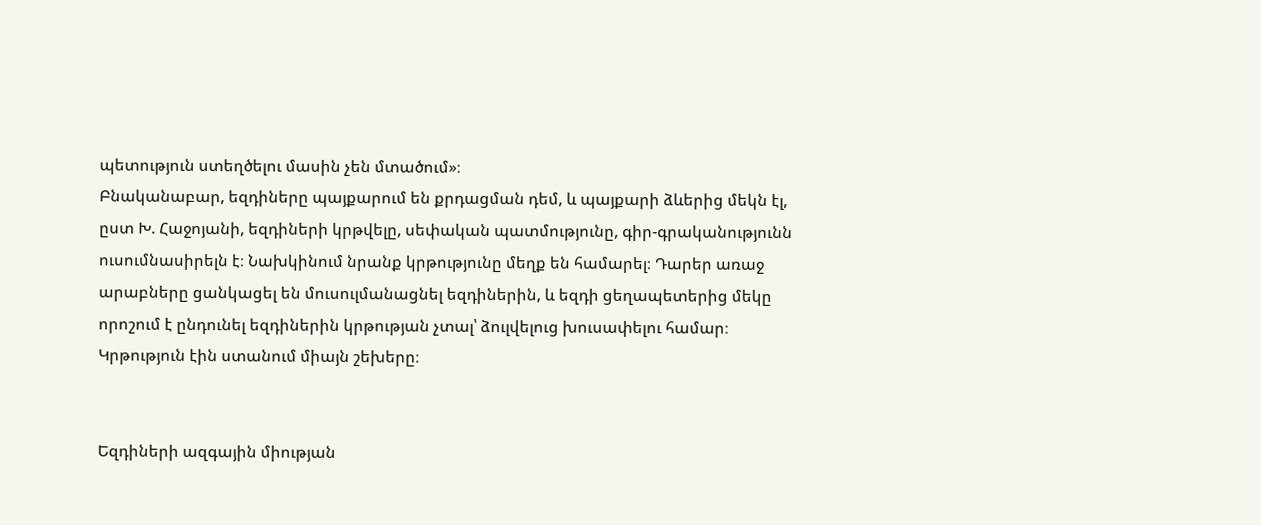պետություն ստեղծելու մասին չեն մտածում»։
Բնականաբար, եզդիները պայքարում են քրդացման դեմ, և պայքարի ձևերից մեկն էլ, ըստ Խ. Հաջոյանի, եզդիների կրթվելը, սեփական պատմությունը, գիր-գրականությունն ուսումնասիրելն է։ Նախկինում նրանք կրթությունը մեղք են համարել։ Դարեր առաջ արաբները ցանկացել են մուսուլմանացնել եզդիներին, և եզդի ցեղապետերից մեկը որոշում է ընդունել եզդիներին կրթության չտալ՝ ձուլվելուց խուսափելու համար։ Կրթություն էին ստանում միայն շեխերը։


Եզդիների ազգային միության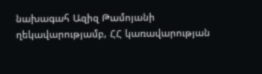նախագահ Ազիզ Թամոյանի ղեկավարությամբ, ՀՀ կառավարության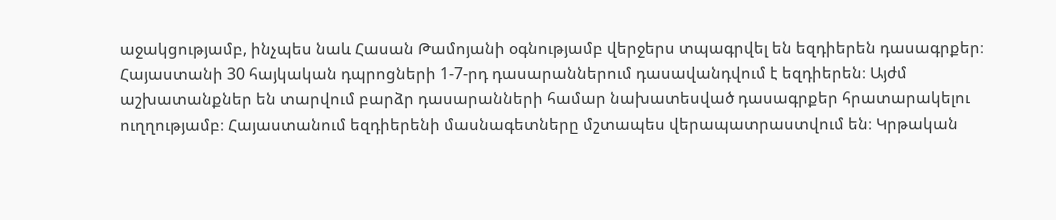աջակցությամբ, ինչպես նաև Հասան Թամոյանի օգնությամբ վերջերս տպագրվել են եզդիերեն դասագրքեր։ Հայաստանի 30 հայկական դպրոցների 1-7-րդ դասարաններում դասավանդվում է եզդիերեն։ Այժմ աշխատանքներ են տարվում բարձր դասարանների համար նախատեսված դասագրքեր հրատարակելու ուղղությամբ։ Հայաստանում եզդիերենի մասնագետները մշտապես վերապատրաստվում են։ Կրթական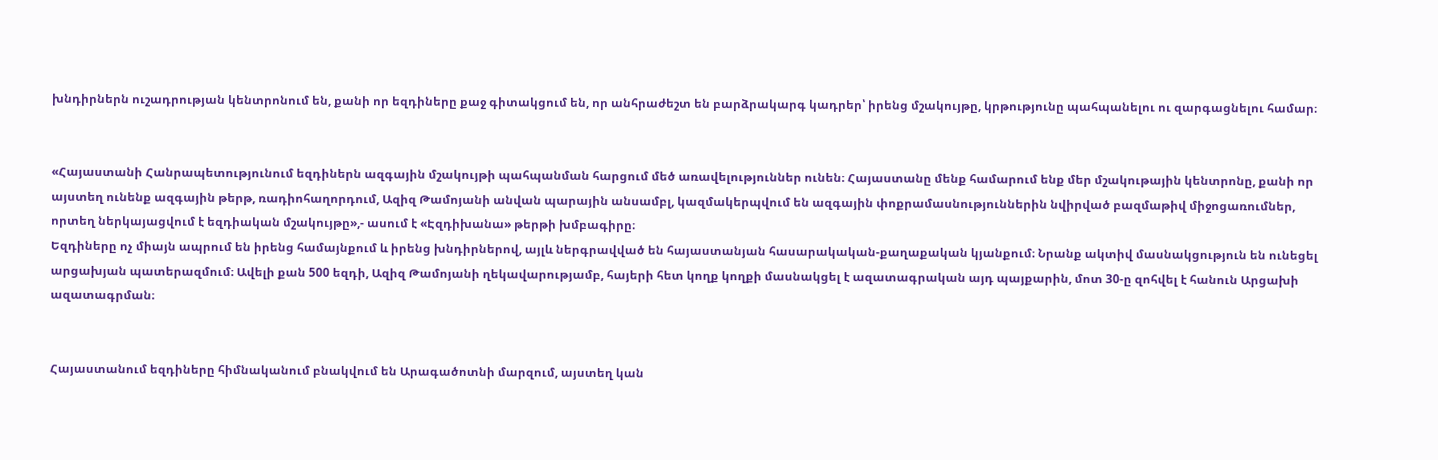խնդիրներն ուշադրության կենտրոնում են, քանի որ եզդիները քաջ գիտակցում են, որ անհրաժեշտ են բարձրակարգ կադրեր՝ իրենց մշակույթը, կրթությունը պահպանելու ու զարգացնելու համար։


«Հայաստանի Հանրապետությունում եզդիներն ազգային մշակույթի պահպանման հարցում մեծ առավելություններ ունեն։ Հայաստանը մենք համարում ենք մեր մշակութային կենտրոնը, քանի որ այստեղ ունենք ազգային թերթ, ռադիոհաղորդում, Ազիզ Թամոյանի անվան պարային անսամբլ, կազմակերպվում են ազգային փոքրամասնություններին նվիրված բազմաթիվ միջոցառումներ, որտեղ ներկայացվում է եզդիական մշակույթը»,- ասում է «Էզդիխանա» թերթի խմբագիրը։
Եզդիները ոչ միայն ապրում են իրենց համայնքում և իրենց խնդիրներով, այլև ներգրավված են հայաստանյան հասարակական-քաղաքական կյանքում։ Նրանք ակտիվ մասնակցություն են ունեցել արցախյան պատերազմում։ Ավելի քան 500 եզդի, Ազիզ Թամոյանի ղեկավարությամբ, հայերի հետ կողք կողքի մասնակցել է ազատագրական այդ պայքարին, մոտ 30-ը զոհվել է հանուն Արցախի ազատագրման։


Հայաստանում եզդիները հիմնականում բնակվում են Արագածոտնի մարզում, այստեղ կան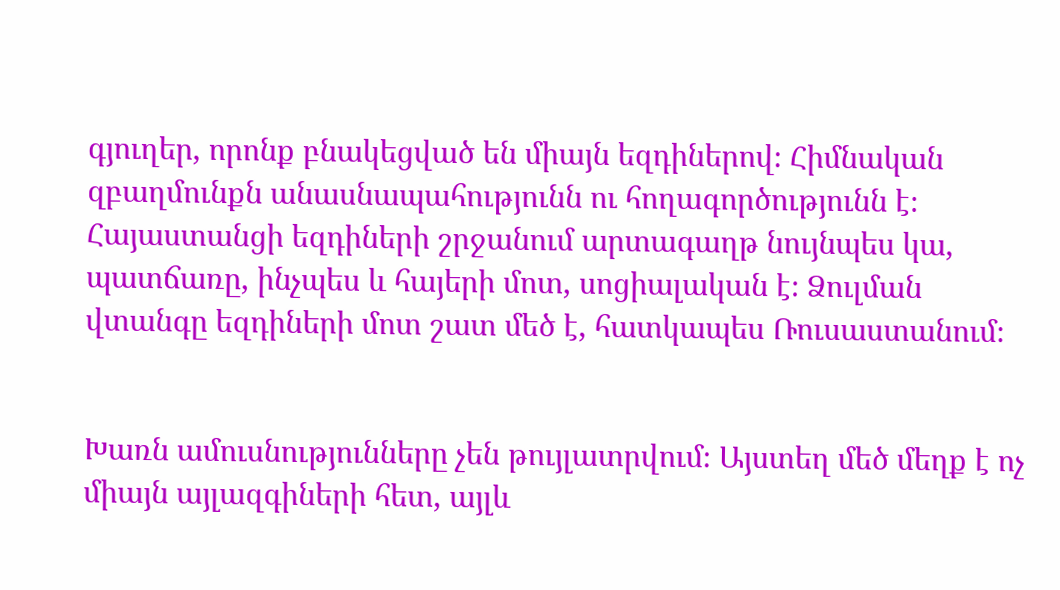գյուղեր, որոնք բնակեցված են միայն եզդիներով։ Հիմնական զբաղմունքն անասնապահությունն ու հողագործությունն է։ Հայաստանցի եզդիների շրջանում արտագաղթ նույնպես կա, պատճառը, ինչպես և հայերի մոտ, սոցիալական է։ Ձուլման վտանգը եզդիների մոտ շատ մեծ է, հատկապես Ռուսաստանում։


Խառն ամուսնությունները չեն թույլատրվում։ Այստեղ մեծ մեղք է ոչ միայն այլազգիների հետ, այլև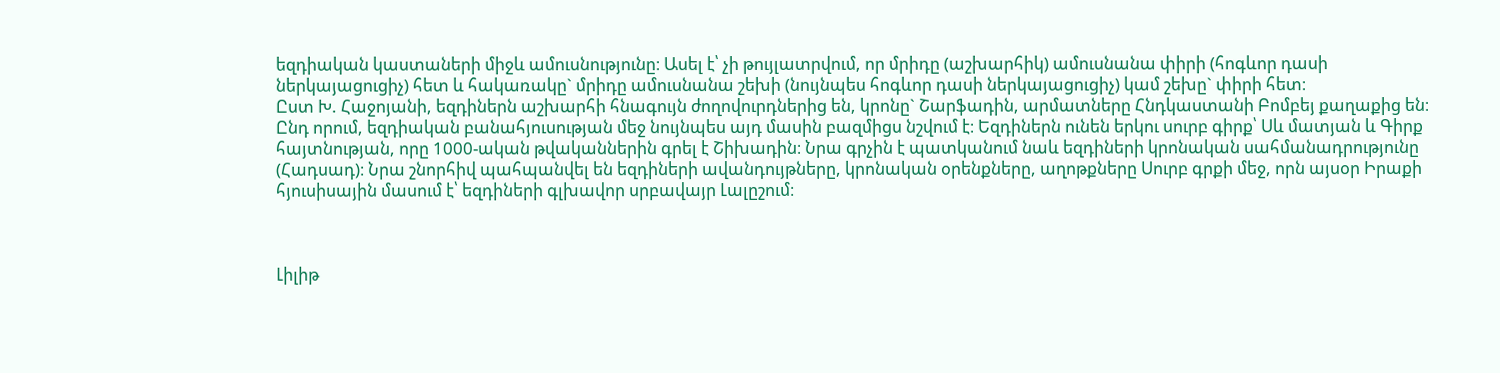եզդիական կաստաների միջև ամուսնությունը։ Ասել է՝ չի թույլատրվում, որ մրիդը (աշխարհիկ) ամուսնանա փիրի (հոգևոր դասի ներկայացուցիչ) հետ և հակառակը` մրիդը ամուսնանա շեխի (նույնպես հոգևոր դասի ներկայացուցիչ) կամ շեխը` փիրի հետ։
Ըստ Խ. Հաջոյանի, եզդիներն աշխարհի հնագույն ժողովուրդներից են, կրոնը` Շարֆադին, արմատները Հնդկաստանի Բոմբեյ քաղաքից են։ Ընդ որում, եզդիական բանահյուսության մեջ նույնպես այդ մասին բազմիցս նշվում է։ Եզդիներն ունեն երկու սուրբ գիրք՝ Սև մատյան և Գիրք հայտնության, որը 1000-ական թվականներին գրել է Շիխադին։ Նրա գրչին է պատկանում նաև եզդիների կրոնական սահմանադրությունը (Հադսադ)։ Նրա շնորհիվ պահպանվել են եզդիների ավանդույթները, կրոնական օրենքները, աղոթքները Սուրբ գրքի մեջ, որն այսօր Իրաքի հյուսիսային մասում է՝ եզդիների գլխավոր սրբավայր Լալըշում։



Լիլիթ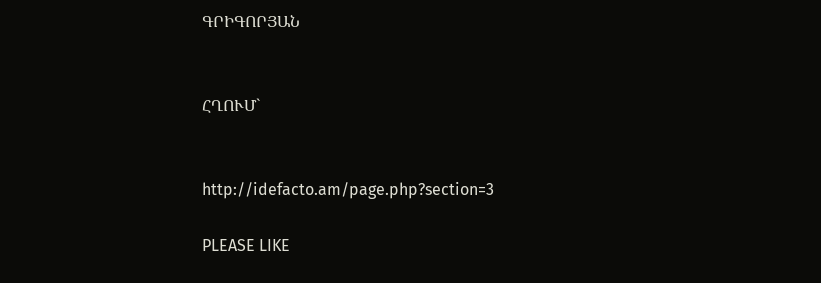ԳՐԻԳՈՐՅԱՆ


ՀՂՈՒՄ`


http://idefacto.am/page.php?section=3

PLEASE LIKE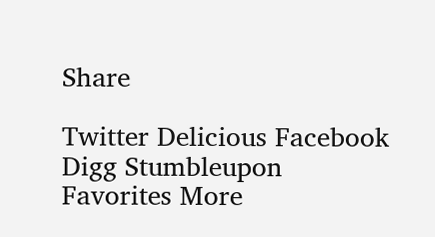Share

Twitter Delicious Facebook Digg Stumbleupon Favorites More